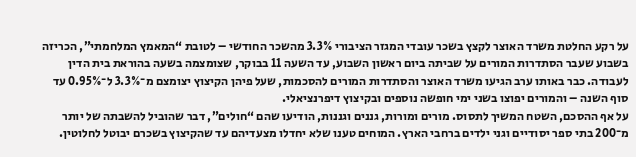על רקע החלטת משרד האוצר לקצץ בשכר עובדי המגזר הציבורי 3.3% מהשכר החודשי – לטובת “המאמץ המלחמתי”, הכריזה בשבוע שעבר הסתדרות המורים על שביתה ביום ראשון השבוע, עד השעה 11 בבוקר, שצומצמה בשעה בהוראת בית הדין לעבודה. כבר באותו ערב הגיעו משרד האוצר והסתדרות המורים להסכמות, שעל פיהן הקיצוץ יצומצם מ־3.3% ל־0.95% עד סוף השנה – והמורים יפוצו בשני ימי חופשה נוספים ובקיצוץ דיפרנציאלי.
על אף ההסכם, השטח המשיך לתסוס. מורים ומורות, גננים וגננות, הודיעו שהם “חולים”, דבר שהוביל להשבתה של יותר מ־200 בתי ספר יסודיים וגני ילדים ברחבי הארץ. המוחים טענו שלא יחדלו מצעדיהם עד שהקיצוץ בשכרם יבוטל לחלוטין.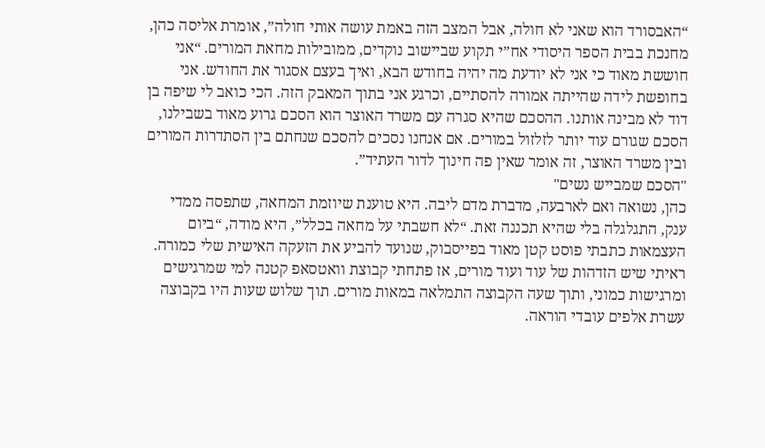“האבסורד הוא שאני לא חולה, אבל המצב הזה באמת עושה אותי חולה”, אומרת אליסה כהן, מחנכת בבית הספר היסודי אח”י תקוע שביישוב נוקדים, ממובילות מחאת המורים. “אני חוששת מאוד כי אני לא יודעת מה יהיה בחודש הבא, ואיך בעצם אסגור את החודש. אני בחופשת לידה שהייתה אמורה להסתיים, וכרגע אני בתוך המאבק הזה. הכי כואב לי שיפה בן דוד לא מבינה אותנו. ההסכם שהיא סגרה עם משרד האוצר הוא הסכם גרוע מאוד בשבילנו, הסכם שגורם עוד יותר לזלזול במורים. אם אנחנו נסכים להסכם שנחתם בין הסתדרות המורים ובין משרד האוצר, זה אומר שאין פה חינוך לדור העתיד”.
"הסכם שמבייש נשים"
כהן, נשואה ואם לארבעה, מדברת מדם ליבה. היא טוענת שיוזמת המחאה, שתפסה ממדי ענק, התגלגלה בלי שהיא תכננה זאת. “לא חשבתי על מחאה בכלל”, היא מודה, “ביום העצמאות כתבתי פוסט קטן מאוד בפייסבוק, שנועד להביע את הזעקה האישית שלי כמורה. ראיתי שיש הזדהות של עוד ועוד מורים, אז פתחתי קבוצת וואטסאפ קטנה למי שמרגישים ומרגישות כמוני, ותוך שעה הקבוצה התמלאה במאות מורים. תוך שלוש שעות היו בקבוצה עשרת אלפים עובדי הוראה.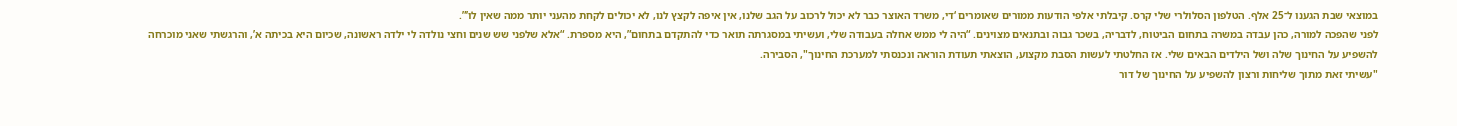במוצאי שבת הגענו ל־25 אלף. הטלפון הסלולרי שלי קרס. קיבלתי אלפי הודעות ממורים שאומרים ‘די, משרד האוצר כבר לא יכול לרכוב על הגב שלנו, אין איפה לקצץ לנו, לא יכולים לקחת מהעני יותר ממה שאין לו’”.
לפני שהפכה למורה, כהן עבדה במשרה בתחום הביטוח, לדבריה, בשכר גבוה ובתנאים מצוינים. “היה לי ממש אחלה בעבודה שלי, ועשיתי במסגרתה תואר כדי להתקדם בתחום”, היא מספרת. “אלא שלפני שש שנים וחצי נולדה לי ילדה ראשונה, שכיום היא בכיתה א’, והרגשתי שאני מוכרחה להשפיע על החינוך שלה ושל הילדים הבאים שלי. אז החלטתי לעשות הסבת מקצוע, הוצאתי תעודת הוראה ונכנסתי למערכת החינוך", הסבירה.
"עשיתי זאת מתוך שליחות ורצון להשפיע על החינוך של דור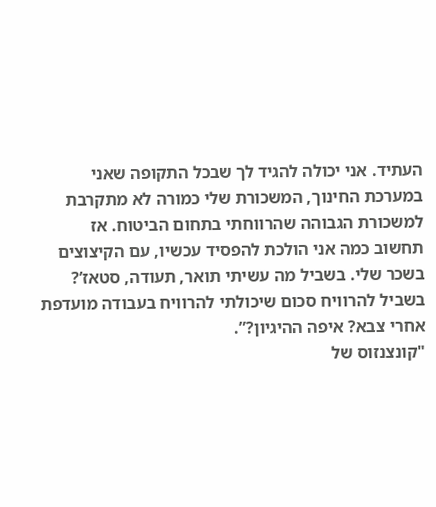העתיד. אני יכולה להגיד לך שבכל התקופה שאני במערכת החינוך, המשכורת שלי כמורה לא מתקרבת למשכורת הגבוהה שהרווחתי בתחום הביטוח. אז תחשוב כמה אני הולכת להפסיד עכשיו, עם הקיצוצים בשכר שלי. בשביל מה עשיתי תואר, תעודה, סטאז’? בשביל להרוויח סכום שיכולתי להרוויח בעבודה מועדפת אחרי צבא? איפה ההיגיון?”.
"קונצנזוס של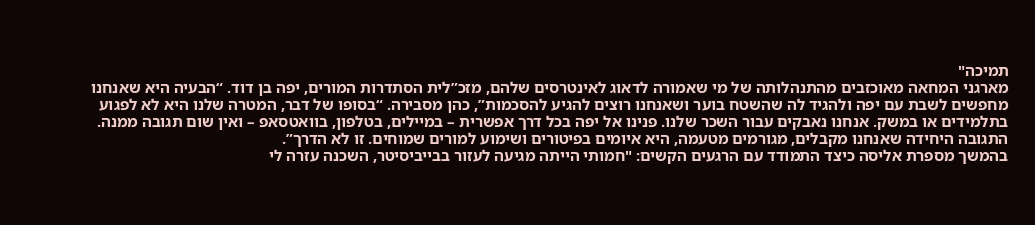תמיכה"
מארגני המחאה מאוכזבים מהתנהלותה של מי שאמורה לדאוג לאינטרסים שלהם, מזכ”לית הסתדרות המורים, יפה בן דוד. “הבעיה היא שאנחנו מחפשים לשבת עם יפה ולהגיד לה שהשטח בוער ושאנחנו רוצים להגיע להסכמות”, כהן מסבירה. “בסופו של דבר, המטרה שלנו היא לא לפגוע בתלמידים או במשק. אנחנו נאבקים עבור השכר שלנו. פנינו אל יפה בכל דרך אפשרית – במיילים, בטלפון, בוואטסאפ – ואין שום תגובה ממנה. התגובה היחידה שאנחנו מקבלים, מגורמים מטעמה, היא איומים בפיטורים ושימוע למורים שמוחים. זו לא הדרך”.
בהמשך מספרת אליסה כיצד התמודד עם הרגעים הקשים: "חמותי הייתה מגיעה לעזור בבייביסיטר, השכנה עזרה לי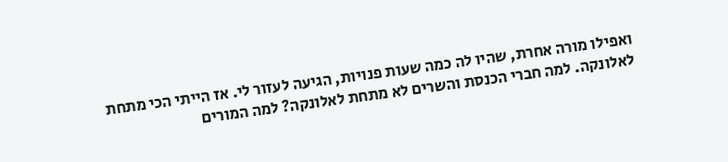ואפילו מורה אחרת, שהיו לה כמה שעות פנויות, הגיעה לעזור לי. אז הייתי הכי מתחת לאלונקה. למה חברי הכנסת והשרים לא מתחת לאלונקה? למה המורים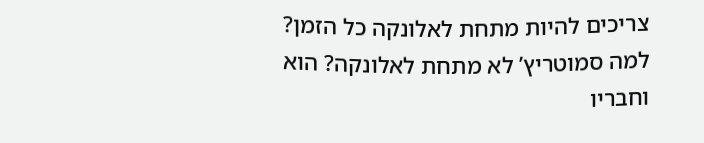צריכים להיות מתחת לאלונקה כל הזמן? למה סמוטריץ’ לא מתחת לאלונקה? הוא וחבריו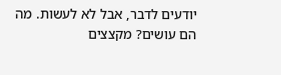יודעים לדבר, אבל לא לעשות. מה הם עושים? מקצצים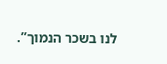לנו בשכר הנמוך”.